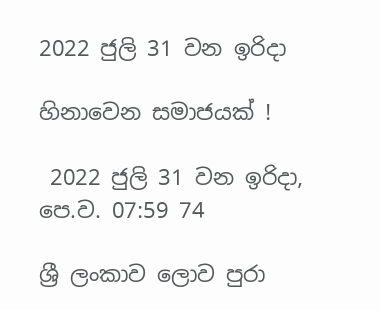2022 ජුලි 31 වන ඉරිදා

හිනාවෙන සමාජයක් !

 2022 ජුලි 31 වන ඉරිදා, පෙ.ව. 07:59 74

ශ්‍රී ලංකාව ලොව පුරා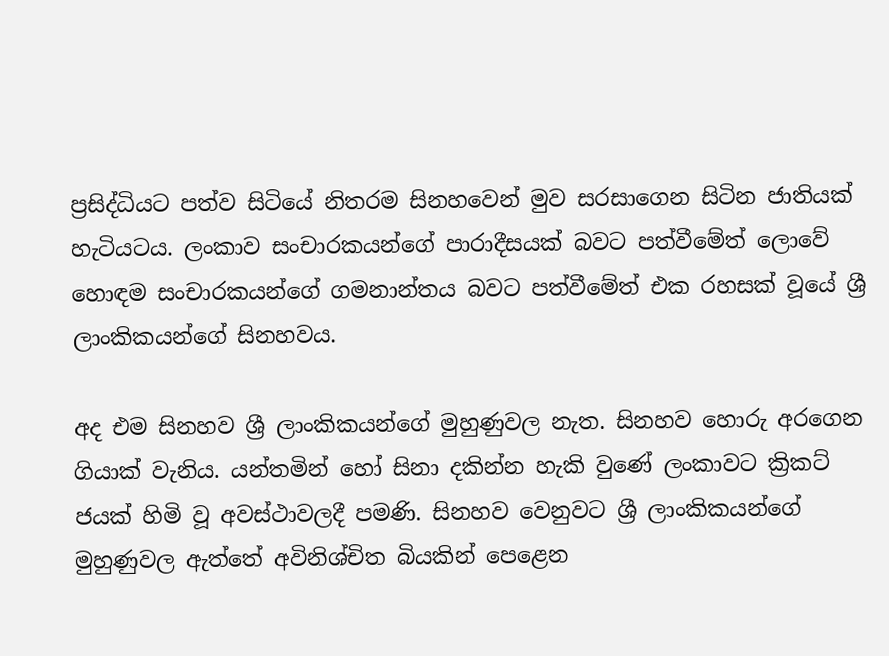ප්‍රසිද්ධියට පත්ව සිටියේ නිතරම සිනහවෙන් මුව සරසාගෙන සිටින ජාතියක් හැටියටය. ලංකාව සංචාරකයන්ගේ පාරාදීසයක් බවට පත්වීමේත් ලොවේ හොඳම සංචාරකයන්ගේ ගමනාන්තය බවට පත්වීමේත් එක රහසක් වූයේ ශ්‍රී ලාංකිකයන්ගේ සිනහවය.

අද එම සිනහව ශ්‍රී ලාංකිකයන්ගේ මුහුණුවල නැත. සිනහව හොරු අරගෙන ගියාක් වැනිය. යන්තමින් හෝ සිනා දකින්න හැකි වුණේ ලංකාවට ක්‍රිකට් ජයක් හිමි වූ අවස්ථාවලදී පමණි. සිනහව වෙනුවට ශ්‍රී ලාංකිකයන්ගේ මුහුණුවල ඇත්තේ අවිනිශ්චිත බියකින් පෙළෙන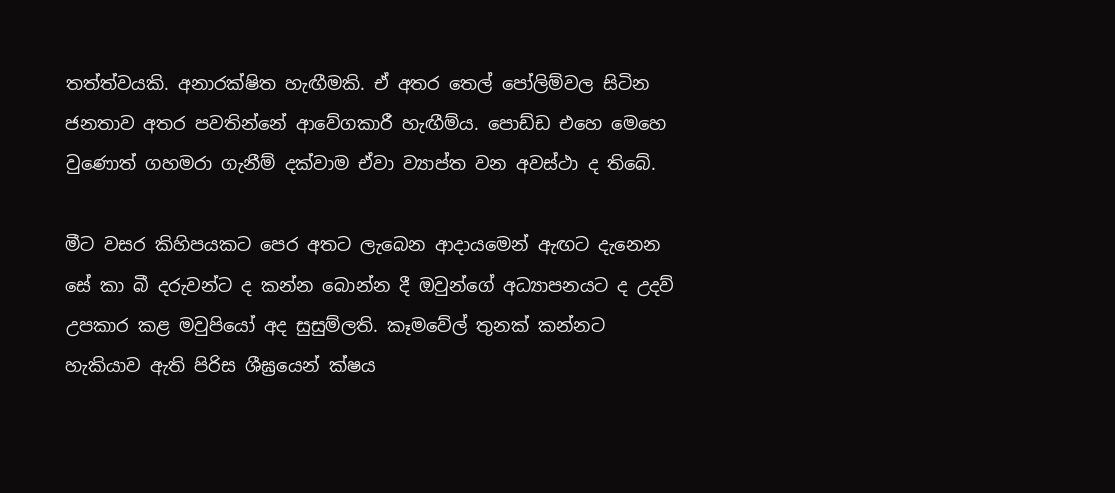තත්ත්වයකි. අනාරක්ෂිත හැඟීමකි. ඒ අතර තෙල් පෝලිම්වල සිටින ජනතාව අතර පවතින්නේ ආවේගකාරී හැඟීම්ය. පොඩ්ඩ එහෙ මෙහෙ වුණොත් ගහමරා ගැනීම් දක්වාම ඒවා ව්‍යාප්ත වන අවස්ථා ද තිබේ.

මීට වසර කිහිපයකට පෙර අතට ලැබෙන ආදායමෙන් ඇඟට දැනෙන සේ කා බී දරුවන්ට ද කන්න බොන්න දී ඔවුන්ගේ අධ්‍යාපනයට ද උදව් උපකාර කළ මවුපියෝ අද සුසුම්ලති. කෑමවේල් තුනක් කන්නට හැකියාව ඇති පිරිස ශීඝ්‍රයෙන් ක්ෂය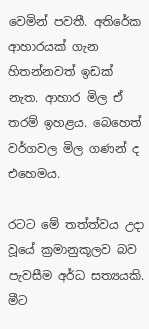වෙමින් පවතී. අතිරේක ආහාරයක් ගැන හිතන්නවත් ඉඩක් නැත. ආහාර මිල ඒ තරම් ඉහළය. බෙහෙත් වර්ගවල මිල ගණන් ද එහෙමය.

රටට මේ තත්ත්වය උදා වූයේ ක්‍රමානුකූලව බව පැවසීම අර්ධ සත්‍යයකි. මීට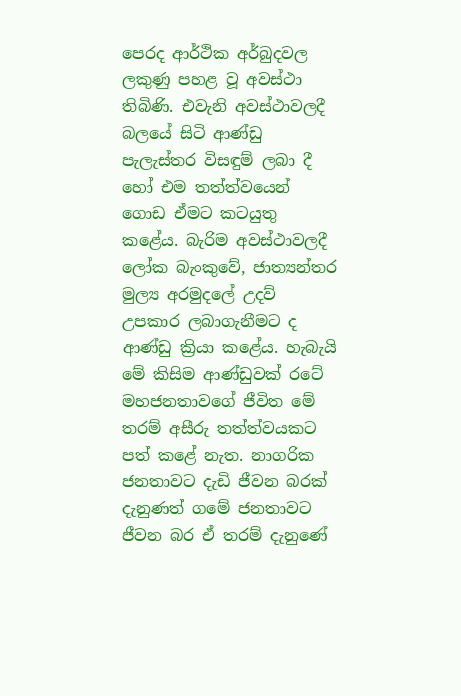පෙරද ආර්ථික අර්බුදවල ලකුණු පහළ වූ අවස්ථා තිබිණි. එවැනි අවස්ථාවලදී බලයේ සිටි ආණ්ඩු පැලැස්තර විසඳුම් ලබා දී හෝ එම තත්ත්වයෙන් ගොඩ ඒමට කටයුතු කළේය. බැරිම අවස්ථාවලදී ලෝක බැංකුවේ, ජාත්‍යන්තර මුල්‍ය අරමුදලේ උදව් උපකාර ලබාගැනීමට ද ආණ්ඩු ක්‍රියා කළේය. හැබැයි මේ කිසිම ආණ්ඩුවක් රටේ මහජනතාවගේ ජීවිත මේ තරම් අසීරු තත්ත්වයකට පත් කළේ නැත. නාගරික ජනතාවට දැඩි ජීවන බරක් දැනුණත් ගමේ ජනතාවට ජීවන බර ඒ තරම් දැනුණේ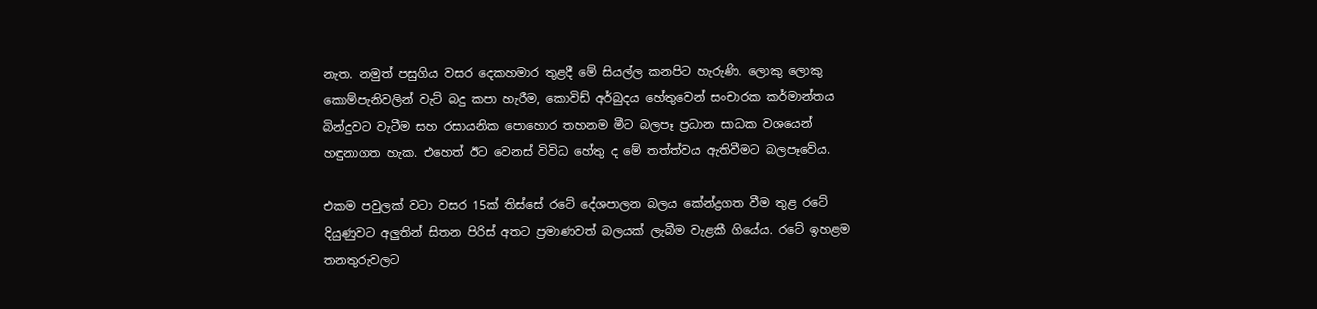නැත. නමුත් පසුගිය වසර දෙකහමාර තුළදී මේ සියල්ල කනපිට හැරුණි. ලොකු ලොකු කොම්පැනිවලින් වැට් බදු කපා හැරීම, කොවිඩ් අර්බුදය හේතුවෙන් සංචාරක කර්මාන්තය බින්දුවට වැටීම සහ රසායනික පොහොර තහනම මීට බලපෑ ප්‍රධාන සාධක වශයෙන් හඳුනාගත හැක. එහෙත් ඊට වෙනස් විවිධ හේතු ද මේ තත්ත්වය ඇතිවීමට බලපෑවේය.

එකම පවුලක් වටා වසර 15ක් තිස්සේ රටේ දේශපාලන බලය කේන්ද්‍රගත වීම තුළ රටේ දියුණුවට අලුතින් සිතන පිරිස් අතට ප්‍රමාණවත් බලයක් ලැබීම වැළකී ගියේය. රටේ ඉහළම තනතුරුවලට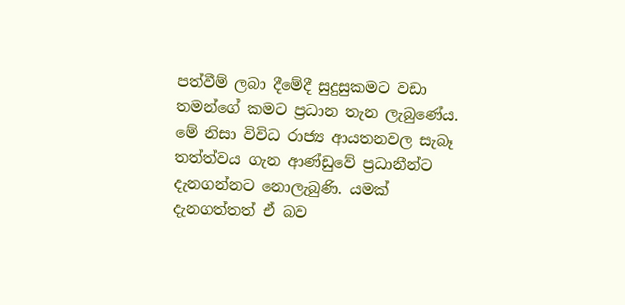පත්වීම් ලබා දීමේදී සුදුසුකමට වඩා තමන්ගේ කමට ප්‍රධාන තැන ලැබුණේය. මේ නිසා විවිධ රාජ්‍ය ආයතනවල සැබෑ තත්ත්වය ගැන ආණ්ඩුවේ ප්‍රධානීන්ට දැනගන්නට නොලැබුණි. යමක් දැනගත්තත් ඒ බව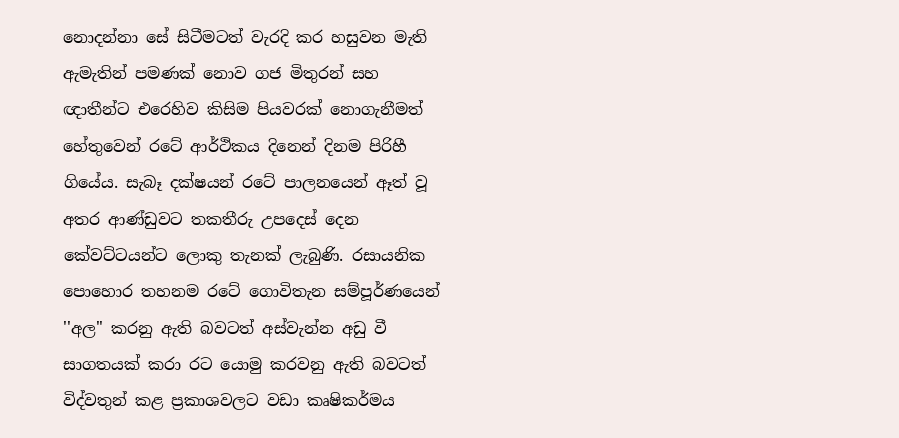නොදන්නා සේ සිටීමටත් වැරදි කර හසුවන මැති ඇමැතින් පමණක් නොව ගජ මිතුරන් සහ ඥාතීන්ට එරෙහිව කිසිම පියවරක් නොගැනීමත් හේතුවෙන් රටේ ආර්ථිකය දිනෙන් දිනම පිරිහී ගියේය. සැබෑ දක්ෂයන් රටේ පාලනයෙන් ඈත් වූ අතර ආණ්ඩුවට තකතීරු උපදෙස් දෙන කේවට්ටයන්ට ලොකු තැනක් ලැබුණි. රසායනික පොහොර තහනම රටේ ගොවිතැන සම්පූර්ණයෙන් ''අල'' කරනු ඇති බවටත් අස්වැන්න අඩු වී සාගතයක් කරා රට යොමු කරවනු ඇති බවටත් විද්වතුන් කළ ප්‍රකාශවලට වඩා කෘෂිකර්මය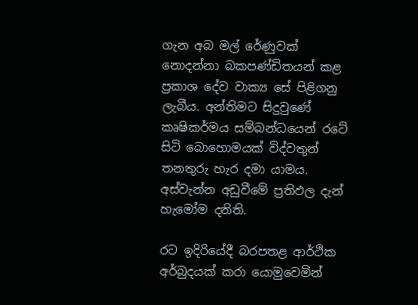ගැන අබ මල් රේණුවක් නොදන්නා බකපණ්ඩිතයන් කළ ප්‍රකාශ දේව වාක්‍ය සේ පිළිගනු ලැබීය. අන්තිමට සිදුවුණේ කෘෂිකර්මය සම්බන්ධයෙන් රටේ සිටි බොහොමයක් විද්වතුන් තනතුරු හැර දමා යාමය. අස්වැන්න අඩුවීමේ ප්‍රතිඵල දැන් හැමෝම දනිති.

රට ඉදිරියේදී බරපතළ ආර්ථික අර්බුදයක් කරා යොමුවෙමින්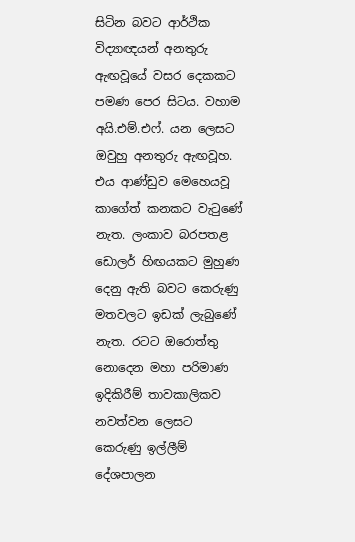සිටින බවට ආර්ථික විද්‍යාඥයන් අනතුරු ඇඟවූයේ වසර දෙකකට පමණ පෙර සිටය. වහාම අයි.එම්.එෆ්. යන ලෙසට ඔවුහු අනතුරු ඇඟවූහ. එය ආණ්ඩුව මෙහෙයවූ කාගේත් කනකට වැටුණේ නැත. ලංකාව බරපතළ ඩොලර් හිඟයකට මුහුණ දෙනු ඇති බවට කෙරුණු මතවලට ඉඩක් ලැබුණේ නැත. රටට ඔරොත්තු නොදෙන මහා පරිමාණ ඉදිකිරීම් තාවකාලිකව නවත්වන ලෙසට කෙරුණු ඉල්ලීම් දේශපාලන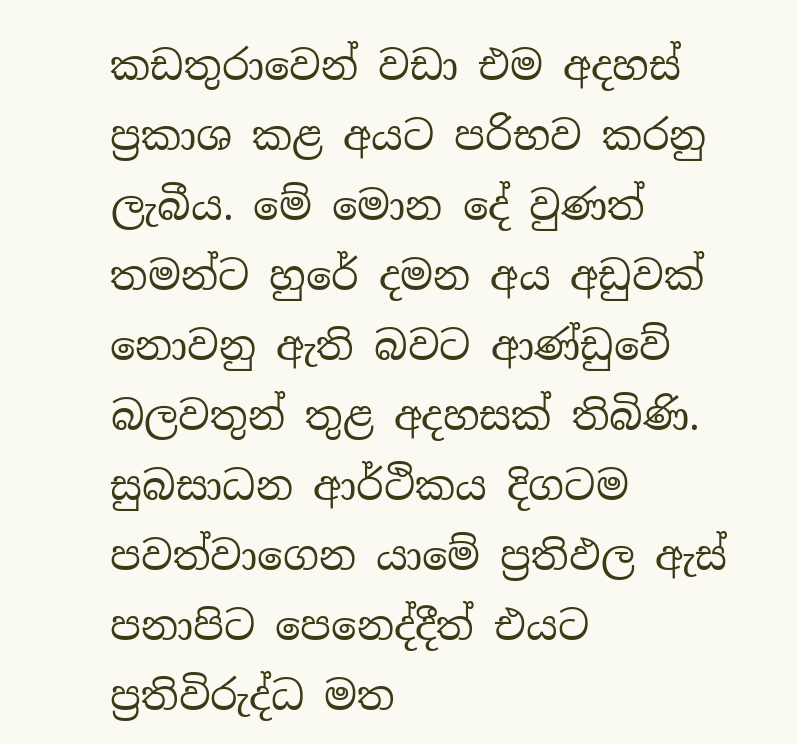කඩතුරාවෙන් වඩා එම අදහස් ප්‍රකාශ කළ අයට පරිභව කරනු ලැබීය. මේ මොන දේ වුණත් තමන්ට හුරේ දමන අය අඩුවක් නොවනු ඇති බවට ආණ්ඩුවේ බලවතුන් තුළ අදහසක් තිබිණි. සුබසාධන ආර්ථිකය දිගටම පවත්වාගෙන යාමේ ප්‍රතිඵල ඇස් පනාපිට පෙනෙද්දීත් එයට ප්‍රතිවිරුද්ධ මත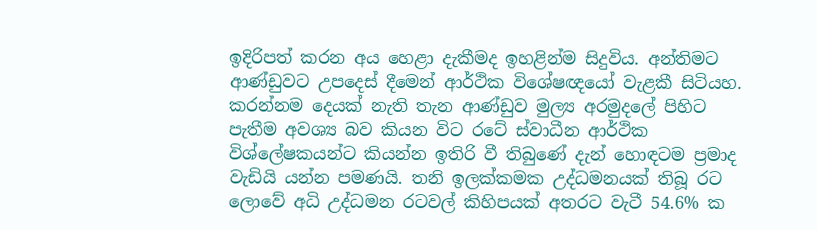ඉදිරිපත් කරන අය හෙළා දැකීමද ඉහළින්ම සිදුවිය. අන්තිමට ආණ්ඩුවට උපදෙස් දීමෙන් ආර්ථික විශේෂඥයෝ වැළකී සිටියහ. කරන්නම දෙයක් නැති තැන ආණ්ඩුව මුල්‍ය අරමුදලේ පිහිට පැතීම අවශ්‍ය බව කියන විට රටේ ස්වාධීන ආර්ථික විශ්ලේෂකයන්ට කියන්න ඉතිරි වී තිබුණේ දැන් හොඳටම ප්‍රමාද වැඩියි යන්න පමණයි. තනි ඉලක්කමක උද්ධමනයක් තිබූ රට ලොවේ අධි උද්ධමන රටවල් කිහිපයක් අතරට වැටී 54.6% ක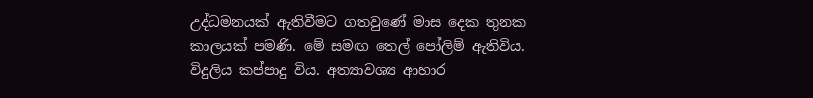උද්ධමනයක් ඇතිවීමට ගතවුණේ මාස දෙක තුනක කාලයක් පමණි. මේ සමඟ තෙල් පෝලිම් ඇතිවිය. විදුලිය කප්පාදු විය. අත්‍යාවශ්‍ය ආහාර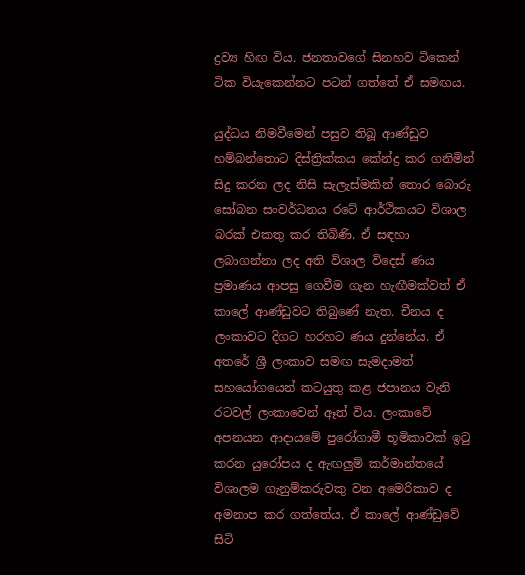ද්‍රව්‍ය හිඟ විය. ජනතාවගේ සිනහව ටිකෙන් ටික වියැකෙන්නට පටන් ගත්තේ ඒ සමඟය.

යුද්ධය නිමවීමෙන් පසුව තිබූ ආණ්ඩුව හම්බන්තොට දිස්ත්‍රික්කය කේන්ද්‍ර කර ගනිමින් සිදු කරන ලද නිසි සැලැස්මකින් තොර බොරු සෝබන සංවර්ධනය රටේ ආර්ථිකයට විශාල බරක් එකතු කර තිබිණි. ඒ සඳහා ලබාගන්නා ලද අති විශාල විදෙස් ණය ප්‍රමාණය ආපසු ගෙවීම ගැන හැඟීමක්වත් ඒ කාලේ ආණ්ඩුවට තිබුණේ නැත. චීනය ද ලංකාවට දිගට හරහට ණය දුන්නේය. ඒ අතරේ ශ්‍රී ලංකාව සමඟ සැමදාමත් සහයෝගයෙන් කටයුතු කළ ජපානය වැනි රටවල් ලංකාවෙන් ඈත් විය. ලංකාවේ අපනයන ආදායමේ පුරෝගාමී භූමිකාවක් ඉටු කරන යුරෝපය ද ඇඟලුම් කර්මාන්තයේ විශාලම ගැනුම්කරුවකු වන අමෙරිකාව ද අමනාප කර ගත්තේය. ඒ කාලේ ආණ්ඩුවේ සිටි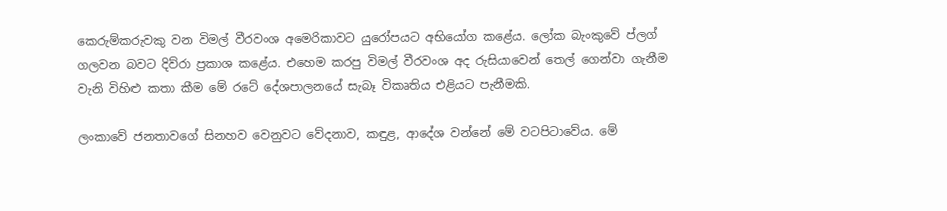කෙරුම්කරුවකු වන විමල් වීරවංශ අමෙරිකාවට යුරෝපයට අභියෝග කළේය. ලෝක බැංකුවේ ප්ලග් ගලවන බවට දිව්රා ප්‍රකාශ කළේය. එහෙම කරපු විමල් වීරවංශ අද රුසියාවෙන් තෙල් ගෙන්වා ගැනීම වැනි විහිළු කතා කීම මේ රටේ දේශපාලනයේ සැබෑ විකෘතිය එළියට පැනීමකි.

ලංකාවේ ජනතාවගේ සිනහව වෙනුවට වේදනාව, කඳුළ, ආදේශ වන්නේ මේ වටපිටාවේය. මේ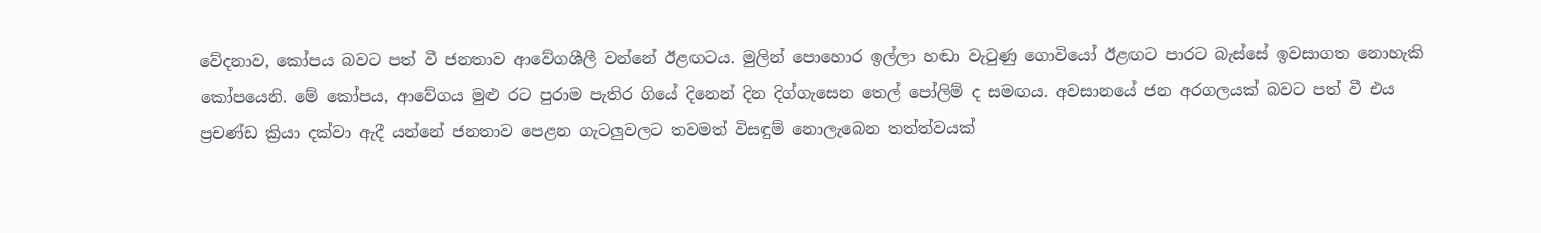වේදනාව, කෝපය බවට පත් වී ජනතාව ආවේගශීලී වන්නේ ඊළඟටය. මුලින් පොහොර ඉල්ලා හඬා වැටුණු ගොවියෝ ඊළඟට පාරට බැස්සේ ඉවසාගත නොහැකි කෝපයෙනි. මේ කෝපය, ආවේගය මුළු රට පුරාම පැතිර ගියේ දිනෙන් දින දිග්ගැසෙන තෙල් පෝලිම් ද සමඟය. අවසානයේ ජන අරගලයක් බවට පත් වී එය ප්‍රචණ්ඩ ක්‍රියා දක්වා ඇදී යන්නේ ජනතාව පෙළන ගැටලුවලට තවමත් විසඳුම් නොලැබෙන තත්ත්වයක්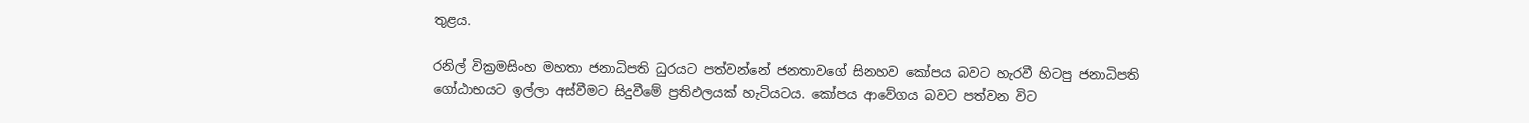තුළය.

රනිල් වික්‍රමසිංහ මහතා ජනාධිපති ධුරයට පත්වන්නේ ජනතාවගේ සිනහව කෝපය බවට හැරවී හිටපු ජනාධිපති ගෝඨාභයට ඉල්ලා අස්වීමට සිදුවීමේ ප්‍රතිඵලයක් හැටියටය. කෝපය ආවේගය බවට පත්වන විට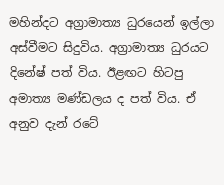මහින්දට අග්‍රාමාත්‍ය ධුරයෙන් ඉල්ලා අස්වීමට සිදුවිය. අග්‍රාමාත්‍ය ධුරයට දිනේෂ් පත් විය. ඊළඟට හිටපු අමාත්‍ය මණ්ඩලය ද පත් විය. ඒ අනුව දැන් රටේ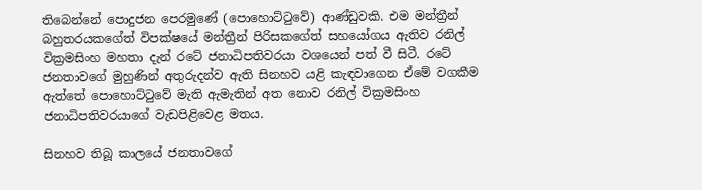තිබෙන්නේ පොදුජන පෙරමුණේ (පොහොට්ටුවේ) ආණ්ඩුවකි. එම මන්ත්‍රීන් බහුතරයකගේත් විපක්ෂයේ මන්ත්‍රීන් පිරිසකගේත් සහයෝගය ඇතිව රනිල් වික්‍රමසිංහ මහතා දැන් රටේ ජනාධිපතිවරයා වශයෙන් පත් වී සිටී. රටේ ජනතාවගේ මුහුණින් අතුරුදන්ව ඇති සිනහව යළි කැඳවාගෙන ඒමේ වගකීම ඇත්තේ පොහොට්ටුවේ මැති ඇමැතින් අත නොව රනිල් වික්‍රමසිංහ ජනාධිපතිවරයාගේ වැඩපිළිවෙළ මතය.

සිනහව තිබූ කාලයේ ජනතාවගේ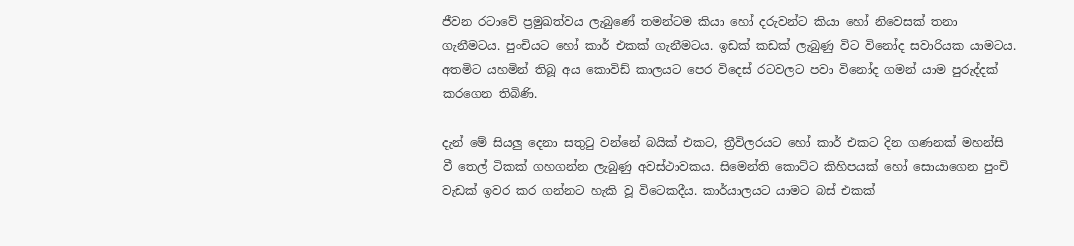ජීවන රටාවේ ප්‍රමුඛත්වය ලැබුණේ තමන්ටම කියා හෝ දරුවන්ට කියා හෝ නිවෙසක් තනා ගැනීමටය. පුංචියට හෝ කාර් එකක් ගැනීමටය. ඉඩක් කඩක් ලැබුණු විට විනෝද සවාරියක යාමටය. අතමිට යහමින් තිබූ අය කොවිඩ් කාලයට පෙර විදෙස් රටවලට පවා විනෝද ගමන් යාම පුරුද්දක් කරගෙන තිබිණි.

දැන් මේ සියලු දෙනා සතුටු වන්නේ බයික් එකට, ත්‍රීවිලරයට හෝ කාර් එකට දින ගණනක් මහන්සි වී තෙල් ටිකක් ගහගන්න ලැබුණු අවස්ථාවකය. සිමෙන්ති කොට්ට කිහිපයක් හෝ සොයාගෙන පුංචි වැඩක් ඉවර කර ගන්නට හැකි වූ විටෙකදීය. කාර්යාලයට යාමට බස් එකක්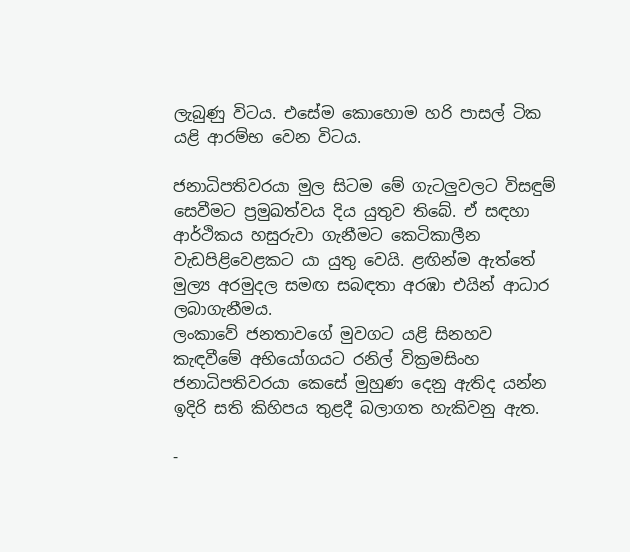ලැබුණු විටය. එසේම කොහොම හරි පාසල් ටික යළි ආරම්භ වෙන විටය.

ජනාධිපතිවරයා මුල සිටම මේ ගැටලුවලට විසඳුම් සෙවීමට ප්‍රමුඛත්වය දිය යුතුව තිබේ. ඒ සඳහා ආර්ථිකය හසුරුවා ගැනීමට කෙටිකාලීන වැඩපිළිවෙළකට යා යුතු වෙයි. ළඟින්ම ඇත්තේ මුල්‍ය අරමුදල සමඟ සබඳතා අරඹා එයින් ආධාර ලබාගැනීමය.
ලංකාවේ ජනතාවගේ මුවගට යළි සිනහව කැඳවීමේ අභියෝගයට රනිල් වික්‍රමසිංහ ජනාධිපතිවරයා කෙසේ මුහුණ දෙනු ඇතිද යන්න ඉදිරි සති කිහිපය තුළදී බලාගත හැකිවනු ඇත.

-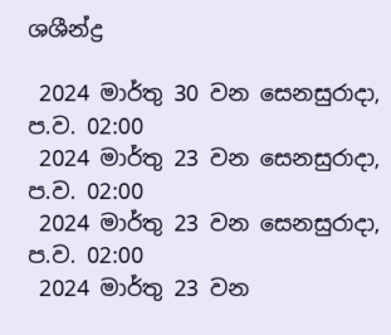ශශීන්ද්‍ර

 2024 මාර්තු 30 වන සෙනසුරාදා, ප.ව. 02:00
 2024 මාර්තු 23 වන සෙනසුරාදා, ප.ව. 02:00
 2024 මාර්තු 23 වන සෙනසුරාදා, ප.ව. 02:00
 2024 මාර්තු 23 වන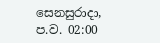සෙනසුරාදා, ප.ව. 02:00